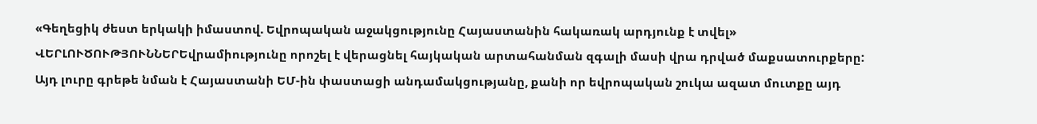«Գեղեցիկ ժեստ երկակի իմաստով. Եվրոպական աջակցությունը Հայաստանին հակառակ արդյունք է տվել»
ՎԵՐԼՈՒԾՈՒԹՅՈՒՆՆԵՐԵվրամիությունը որոշել է վերացնել հայկական արտահանման զգալի մասի վրա դրված մաքսատուրքերը: Այդ լուրը գրեթե նման է Հայաստանի ԵՄ-ին փաստացի անդամակցությանը, քանի որ եվրոպական շուկա ազատ մուտքը այդ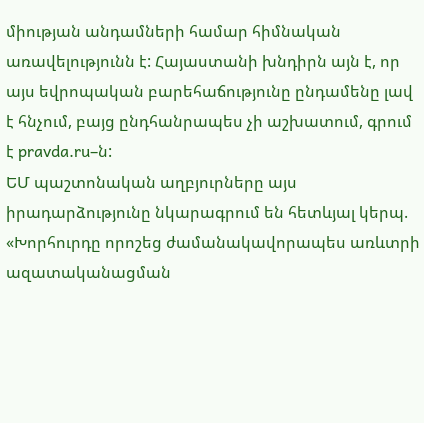միության անդամների համար հիմնական առավելությունն է: Հայաստանի խնդիրն այն է, որ այս եվրոպական բարեհաճությունը ընդամենը լավ է հնչում, բայց ընդհանրապես չի աշխատում, գրում է pravda.ru–ն:
ԵՄ պաշտոնական աղբյուրները այս իրադարձությունը նկարագրում են հետևյալ կերպ. «Խորհուրդը որոշեց ժամանակավորապես առևտրի ազատականացման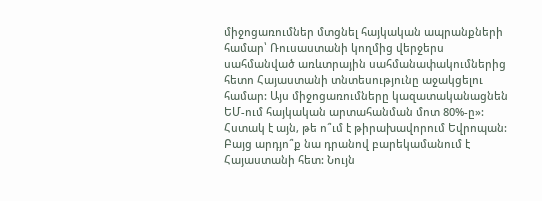միջոցառումներ մտցնել հայկական ապրանքների համար՝ Ռուսաստանի կողմից վերջերս սահմանված առևտրային սահմանափակումներից հետո Հայաստանի տնտեսությունը աջակցելու համար: Այս միջոցառումները կազատականացնեն ԵՄ-ում հայկական արտահանման մոտ 80%-ը»:
Հստակ է այն, թե ո՞ւմ է թիրախավորում Եվրոպան: Բայց արդյո՞ք նա դրանով բարեկամանում է Հայաստանի հետ: Նույն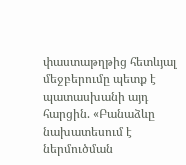փաստաթղթից հետևյալ մեջբերումը պետք է պատասխանի այդ հարցին. «Բանաձևը նախատեսում է ներմուծման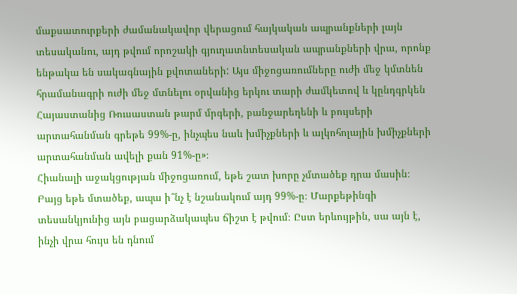մաքսատուրքերի ժամանակավոր վերացում հայկական ապրանքների լայն տեսականու, այդ թվում որոշակի գյուղատնտեսական ապրանքների վրա, որոնք ենթակա են սակագնային քվոտաների: Այս միջոցառումները ուժի մեջ կմտնեն հրամանագրի ուժի մեջ մտնելու օրվանից երկու տարի ժամկետով և կընդգրկեն Հայաստանից Ռուսաստան թարմ մրգերի, բանջարեղենի և բույսերի արտահանման գրեթե 99%-ը, ինչպես նաև խմիչքների և ալկոհոլային խմիչքների արտահանման ավելի քան 91%-ը»։
Հիանալի աջակցության միջոցառում, եթե շատ խորը չմտածեք դրա մասին։ Բայց եթե մտածեք, ապա ի՞նչ է նշանակում այդ 99%-ը։ Մարքեթինգի տեսանկյունից այն բացարձակապես ճիշտ է թվում։ Ըստ երևույթին, սա այն է, ինչի վրա հույս են դնում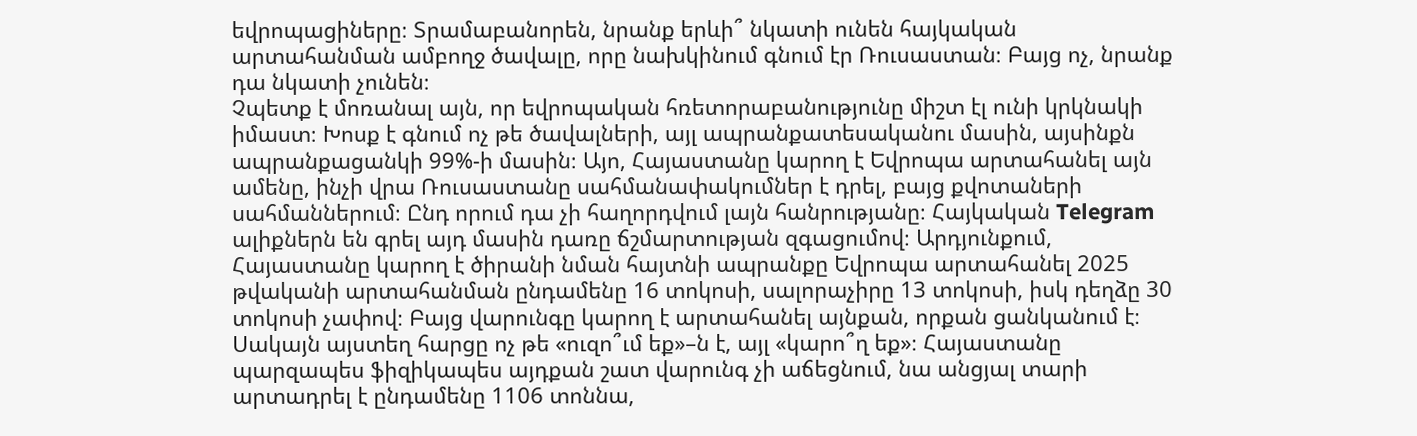եվրոպացիները։ Տրամաբանորեն, նրանք երևի՞ նկատի ունեն հայկական արտահանման ամբողջ ծավալը, որը նախկինում գնում էր Ռուսաստան։ Բայց ոչ, նրանք դա նկատի չունեն։
Չպետք է մոռանալ այն, որ եվրոպական հռետորաբանությունը միշտ էլ ունի կրկնակի իմաստ։ Խոսք է գնում ոչ թե ծավալների, այլ ապրանքատեսականու մասին, այսինքն ապրանքացանկի 99%-ի մասին։ Այո, Հայաստանը կարող է Եվրոպա արտահանել այն ամենը, ինչի վրա Ռուսաստանը սահմանափակումներ է դրել, բայց քվոտաների սահմաններում։ Ընդ որում դա չի հաղորդվում լայն հանրությանը։ Հայկական Telegram ալիքներն են գրել այդ մասին դառը ճշմարտության զգացումով։ Արդյունքում, Հայաստանը կարող է ծիրանի նման հայտնի ապրանքը Եվրոպա արտահանել 2025 թվականի արտահանման ընդամենը 16 տոկոսի, սալորաչիրը 13 տոկոսի, իսկ դեղձը 30 տոկոսի չափով։ Բայց վարունգը կարող է արտահանել այնքան, որքան ցանկանում է։ Սակայն այստեղ հարցը ոչ թե «ուզո՞ւմ եք»–ն է, այլ «կարո՞ղ եք»։ Հայաստանը պարզապես ֆիզիկապես այդքան շատ վարունգ չի աճեցնում, նա անցյալ տարի արտադրել է ընդամենը 1106 տոննա,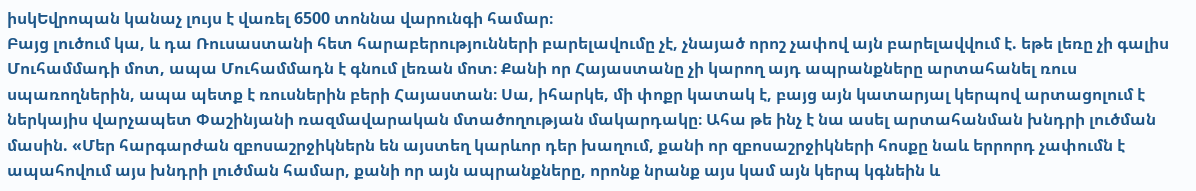իսկԵվրոպան կանաչ լույս է վառել 6500 տոննա վարունգի համար։
Բայց լուծում կա, և դա Ռուսաստանի հետ հարաբերությունների բարելավումը չէ, չնայած որոշ չափով այն բարելավվում է. եթե լեռը չի գալիս Մուհամմադի մոտ, ապա Մուհամմադն է գնում լեռան մոտ։ Քանի որ Հայաստանը չի կարող այդ ապրանքները արտահանել ռուս սպառողներին, ապա պետք է ռուսներին բերի Հայաստան։ Սա, իհարկե, մի փոքր կատակ է, բայց այն կատարյալ կերպով արտացոլում է ներկայիս վարչապետ Փաշինյանի ռազմավարական մտածողության մակարդակը։ Ահա թե ինչ է նա ասել արտահանման խնդրի լուծման մասին. «Մեր հարգարժան զբոսաշրջիկներն են այստեղ կարևոր դեր խաղում, քանի որ զբոսաշրջիկների հոսքը նաև երրորդ չափումն է ապահովում այս խնդրի լուծման համար, քանի որ այն ապրանքները, որոնք նրանք այս կամ այն կերպ կգնեին և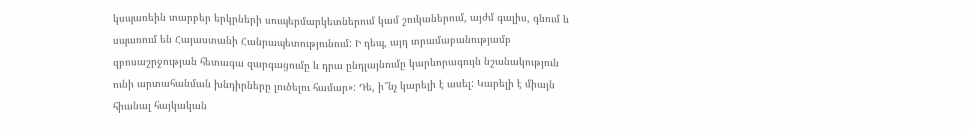կսպառեին տարբեր երկրների սուպերմարկետներում կամ շուկաներում, այժմ գալիս, գնում և սպառում են Հայաստանի Հանրապետությունում: Ի դեպ, այդ տրամաբանությամբ զբոսաշրջության հետագա զարգացումը և դրա ընդլայնումը կարևորագույն նշանակություն ունի արտահանման խնդիրները լուծելու համար»: Դե, ի՞նչ կարելի է ասել: Կարելի է միայն հիանալ հայկական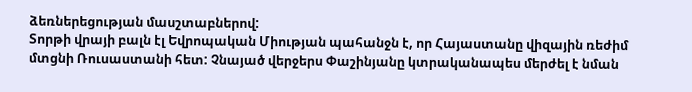ձեռներեցության մասշտաբներով:
Տորթի վրայի բալն էլ Եվրոպական Միության պահանջն է, որ Հայաստանը վիզային ռեժիմ մտցնի Ռուսաստանի հետ: Չնայած վերջերս Փաշինյանը կտրականապես մերժել է նման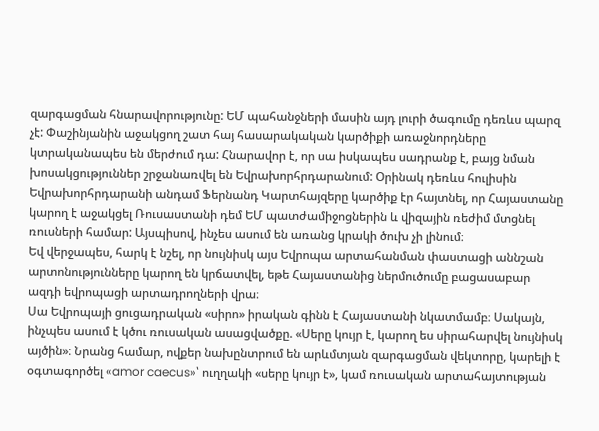զարգացման հնարավորությունը: ԵՄ պահանջների մասին այդ լուրի ծագումը դեռևս պարզ չէ: Փաշինյանին աջակցող շատ հայ հասարակական կարծիքի առաջնորդները կտրականապես են մերժում դա: Հնարավոր է, որ սա իսկապես սադրանք է, բայց նման խոսակցություններ շրջանառվել են Եվրախորհրդարանում: Օրինակ դեռևս հուլիսին Եվրախորհրդարանի անդամ Ֆերնանդ Կարտհայզերը կարծիք էր հայտնել, որ Հայաստանը կարող է աջակցել Ռուսաստանի դեմ ԵՄ պատժամիջոցներին և վիզային ռեժիմ մտցնել ռուսների համար: Այսպիսով, ինչես ասում են առանց կրակի ծուխ չի լինում։
Եվ վերջապես, հարկ է նշել, որ նույնիսկ այս Եվրոպա արտահանման փաստացի աննշան արտոնությունները կարող են կրճատվել, եթե Հայաստանից ներմուծումը բացասաբար ազդի եվրոպացի արտադրողների վրա։
Սա Եվրոպայի ցուցադրական «սիրո» իրական գինն է Հայաստանի նկատմամբ։ Սակայն, ինչպես ասում է կծու ռուսական ասացվածքը. «Սերը կույր է, կարող ես սիրահարվել նույնիսկ այծին»։ Նրանց համար, ովքեր նախընտրում են արևմտյան զարգացման վեկտորը, կարելի է օգտագործել «amor caecus»՝ ուղղակի «սերը կույր է», կամ ռուսական արտահայտության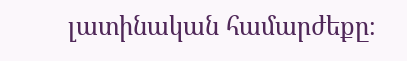լատինական համարժեքը։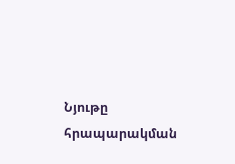Նյութը հրապարակման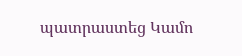պատրաստեց Կամո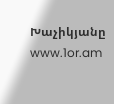Խաչիկյանը
www.1or.am